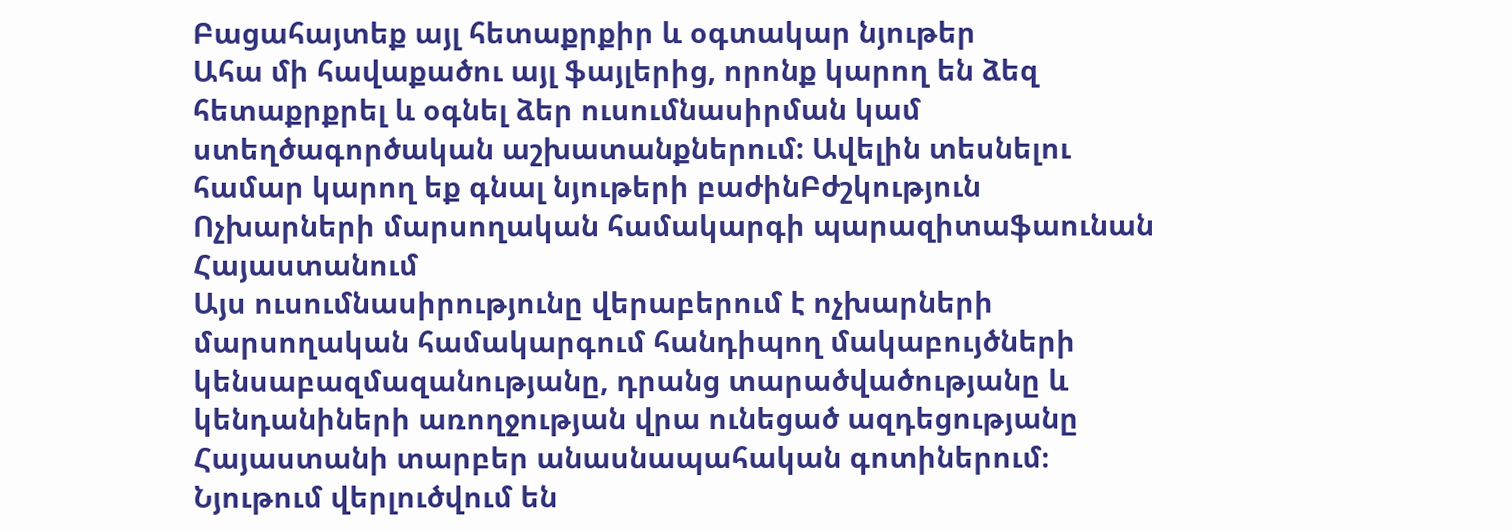Բացահայտեք այլ հետաքրքիր և օգտակար նյութեր
Ահա մի հավաքածու այլ ֆայլերից, որոնք կարող են ձեզ հետաքրքրել և օգնել ձեր ուսումնասիրման կամ ստեղծագործական աշխատանքներում: Ավելին տեսնելու համար կարող եք գնալ նյութերի բաժինԲժշկություն
Ոչխարների մարսողական համակարգի պարազիտաֆաունան Հայաստանում
Այս ուսումնասիրությունը վերաբերում է ոչխարների մարսողական համակարգում հանդիպող մակաբույծների կենսաբազմազանությանը, դրանց տարածվածությանը և կենդանիների առողջության վրա ունեցած ազդեցությանը Հայաստանի տարբեր անասնապահական գոտիներում։ Նյութում վերլուծվում են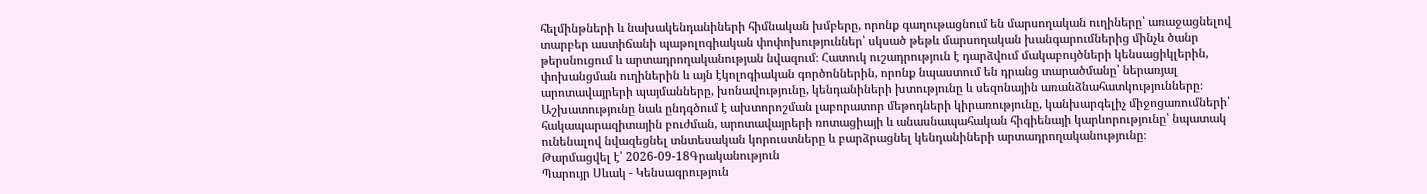հելմինթների և նախակենդանիների հիմնական խմբերը, որոնք գաղութացնում են մարսողական ուղիները՝ առաջացնելով տարբեր աստիճանի պաթոլոգիական փոփոխություններ՝ սկսած թեթև մարսողական խանգարումներից մինչև ծանր թերսնուցում և արտադրողականության նվազում։ Հատուկ ուշադրություն է դարձվում մակաբույծների կենսացիկլերին, փոխանցման ուղիներին և այն էկոլոգիական գործոններին, որոնք նպաստում են դրանց տարածմանը՝ ներառյալ արոտավայրերի պայմանները, խոնավությունը, կենդանիների խտությունը և սեզոնային առանձնահատկությունները։ Աշխատությունը նաև ընդգծում է ախտորոշման լաբորատոր մեթոդների կիրառությունը, կանխարգելիչ միջոցառումների՝ հակապարազիտային բուժման, արոտավայրերի ռոտացիայի և անասնապահական հիգիենայի կարևորությունը՝ նպատակ ունենալով նվազեցնել տնտեսական կորուստները և բարձրացնել կենդանիների արտադրողականությունը։
Թարմացվել է՝ 2026-09-18Գրականություն
Պարույր Սևակ - Կենսագրություն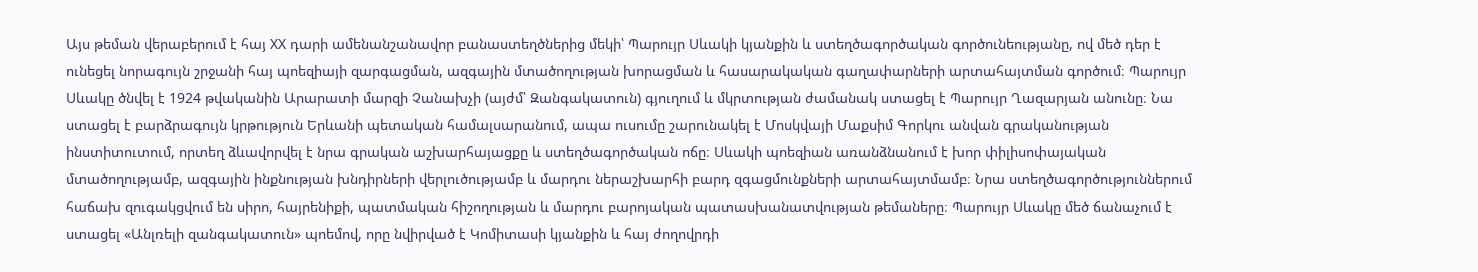Այս թեման վերաբերում է հայ XX դարի ամենանշանավոր բանաստեղծներից մեկի՝ Պարույր Սևակի կյանքին և ստեղծագործական գործունեությանը, ով մեծ դեր է ունեցել նորագույն շրջանի հայ պոեզիայի զարգացման, ազգային մտածողության խորացման և հասարակական գաղափարների արտահայտման գործում։ Պարույր Սևակը ծնվել է 1924 թվականին Արարատի մարզի Չանախչի (այժմ՝ Զանգակատուն) գյուղում և մկրտության ժամանակ ստացել է Պարույր Ղազարյան անունը։ Նա ստացել է բարձրագույն կրթություն Երևանի պետական համալսարանում, ապա ուսումը շարունակել է Մոսկվայի Մաքսիմ Գորկու անվան գրականության ինստիտուտում, որտեղ ձևավորվել է նրա գրական աշխարհայացքը և ստեղծագործական ոճը։ Սևակի պոեզիան առանձնանում է խոր փիլիսոփայական մտածողությամբ, ազգային ինքնության խնդիրների վերլուծությամբ և մարդու ներաշխարհի բարդ զգացմունքների արտահայտմամբ։ Նրա ստեղծագործություններում հաճախ զուգակցվում են սիրո, հայրենիքի, պատմական հիշողության և մարդու բարոյական պատասխանատվության թեմաները։ Պարույր Սևակը մեծ ճանաչում է ստացել «Անլռելի զանգակատուն» պոեմով, որը նվիրված է Կոմիտասի կյանքին և հայ ժողովրդի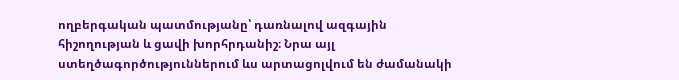ողբերգական պատմությանը՝ դառնալով ազգային հիշողության և ցավի խորհրդանիշ։ Նրա այլ ստեղծագործություններում ևս արտացոլվում են ժամանակի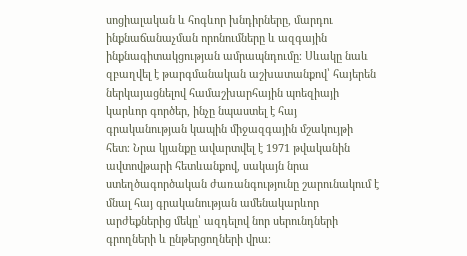սոցիալական և հոգևոր խնդիրները, մարդու ինքնաճանաչման որոնումները և ազգային ինքնագիտակցության ամրապնդումը։ Սևակը նաև զբաղվել է թարգմանական աշխատանքով՝ հայերեն ներկայացնելով համաշխարհային պոեզիայի կարևոր գործեր, ինչը նպաստել է հայ գրականության կապին միջազգային մշակույթի հետ։ Նրա կյանքը ավարտվել է 1971 թվականին ավտովթարի հետևանքով, սակայն նրա ստեղծագործական ժառանգությունը շարունակում է մնալ հայ գրականության ամենակարևոր արժեքներից մեկը՝ ազդելով նոր սերունդների գրողների և ընթերցողների վրա։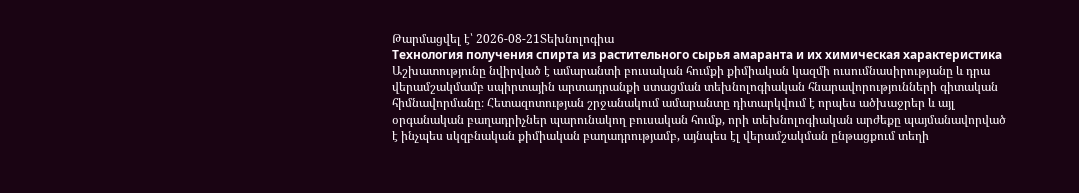Թարմացվել է՝ 2026-08-21Տեխնոլոգիա
Технология получения спирта из растительного сырья амаранта и их химическая характеристика
Աշխատությունը նվիրված է ամարանտի բուսական հումքի քիմիական կազմի ուսումնասիրությանը և դրա վերամշակմամբ սպիրտային արտադրանքի ստացման տեխնոլոգիական հնարավորությունների գիտական հիմնավորմանը։ Հետազոտության շրջանակում ամարանտը դիտարկվում է որպես ածխաջրեր և այլ օրգանական բաղադրիչներ պարունակող բուսական հումք, որի տեխնոլոգիական արժեքը պայմանավորված է ինչպես սկզբնական քիմիական բաղադրությամբ, այնպես էլ վերամշակման ընթացքում տեղի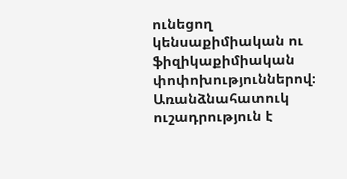ունեցող կենսաքիմիական ու ֆիզիկաքիմիական փոփոխություններով։ Առանձնահատուկ ուշադրություն է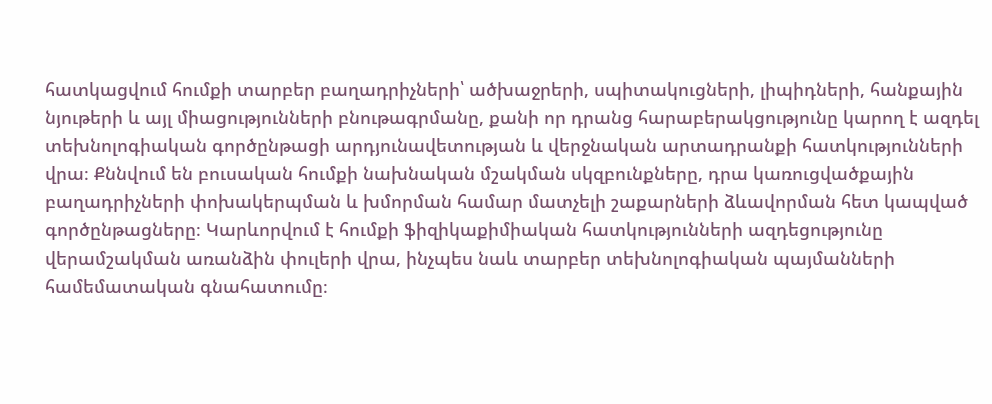հատկացվում հումքի տարբեր բաղադրիչների՝ ածխաջրերի, սպիտակուցների, լիպիդների, հանքային նյութերի և այլ միացությունների բնութագրմանը, քանի որ դրանց հարաբերակցությունը կարող է ազդել տեխնոլոգիական գործընթացի արդյունավետության և վերջնական արտադրանքի հատկությունների վրա։ Քննվում են բուսական հումքի նախնական մշակման սկզբունքները, դրա կառուցվածքային բաղադրիչների փոխակերպման և խմորման համար մատչելի շաքարների ձևավորման հետ կապված գործընթացները։ Կարևորվում է հումքի ֆիզիկաքիմիական հատկությունների ազդեցությունը վերամշակման առանձին փուլերի վրա, ինչպես նաև տարբեր տեխնոլոգիական պայմանների համեմատական գնահատումը։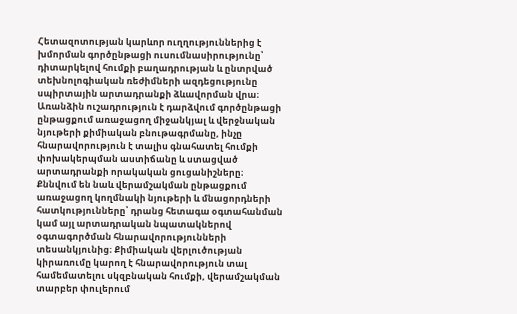Հետազոտության կարևոր ուղղություններից է խմորման գործընթացի ուսումնասիրությունը՝ դիտարկելով հումքի բաղադրության և ընտրված տեխնոլոգիական ռեժիմների ազդեցությունը սպիրտային արտադրանքի ձևավորման վրա։ Առանձին ուշադրություն է դարձվում գործընթացի ընթացքում առաջացող միջանկյալ և վերջնական նյութերի քիմիական բնութագրմանը, ինչը հնարավորություն է տալիս գնահատել հումքի փոխակերպման աստիճանը և ստացված արտադրանքի որակական ցուցանիշները։ Քննվում են նաև վերամշակման ընթացքում առաջացող կողմնակի նյութերի և մնացորդների հատկությունները՝ դրանց հետագա օգտահանման կամ այլ արտադրական նպատակներով օգտագործման հնարավորությունների տեսանկյունից։ Քիմիական վերլուծության կիրառումը կարող է հնարավորություն տալ համեմատելու սկզբնական հումքի, վերամշակման տարբեր փուլերում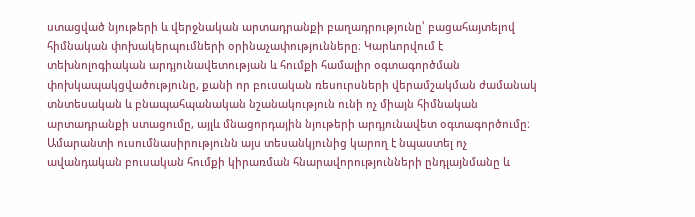ստացված նյութերի և վերջնական արտադրանքի բաղադրությունը՝ բացահայտելով հիմնական փոխակերպումների օրինաչափությունները։ Կարևորվում է տեխնոլոգիական արդյունավետության և հումքի համալիր օգտագործման փոխկապակցվածությունը, քանի որ բուսական ռեսուրսների վերամշակման ժամանակ տնտեսական և բնապահպանական նշանակություն ունի ոչ միայն հիմնական արտադրանքի ստացումը, այլև մնացորդային նյութերի արդյունավետ օգտագործումը։ Ամարանտի ուսումնասիրությունն այս տեսանկյունից կարող է նպաստել ոչ ավանդական բուսական հումքի կիրառման հնարավորությունների ընդլայնմանը և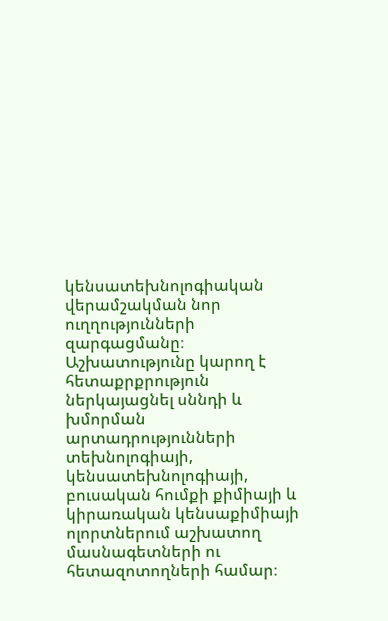կենսատեխնոլոգիական վերամշակման նոր ուղղությունների զարգացմանը։ Աշխատությունը կարող է հետաքրքրություն ներկայացնել սննդի և խմորման արտադրությունների տեխնոլոգիայի, կենսատեխնոլոգիայի, բուսական հումքի քիմիայի և կիրառական կենսաքիմիայի ոլորտներում աշխատող մասնագետների ու հետազոտողների համար։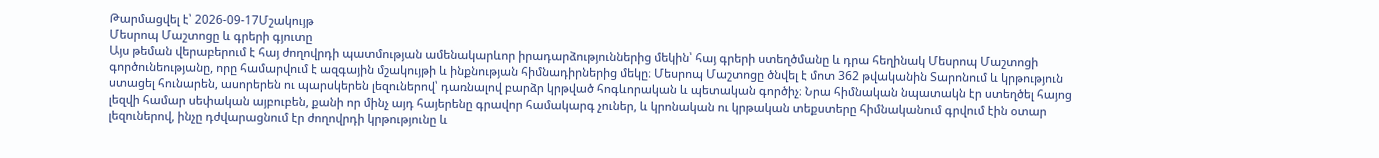Թարմացվել է՝ 2026-09-17Մշակույթ
Մեսրոպ Մաշտոցը և գրերի գյուտը
Այս թեման վերաբերում է հայ ժողովրդի պատմության ամենակարևոր իրադարձություններից մեկին՝ հայ գրերի ստեղծմանը և դրա հեղինակ Մեսրոպ Մաշտոցի գործունեությանը, որը համարվում է ազգային մշակույթի և ինքնության հիմնադիրներից մեկը։ Մեսրոպ Մաշտոցը ծնվել է մոտ 362 թվականին Տարոնում և կրթություն ստացել հունարեն, ասորերեն ու պարսկերեն լեզուներով՝ դառնալով բարձր կրթված հոգևորական և պետական գործիչ։ Նրա հիմնական նպատակն էր ստեղծել հայոց լեզվի համար սեփական այբուբեն, քանի որ մինչ այդ հայերենը գրավոր համակարգ չուներ, և կրոնական ու կրթական տեքստերը հիմնականում գրվում էին օտար լեզուներով, ինչը դժվարացնում էր ժողովրդի կրթությունը և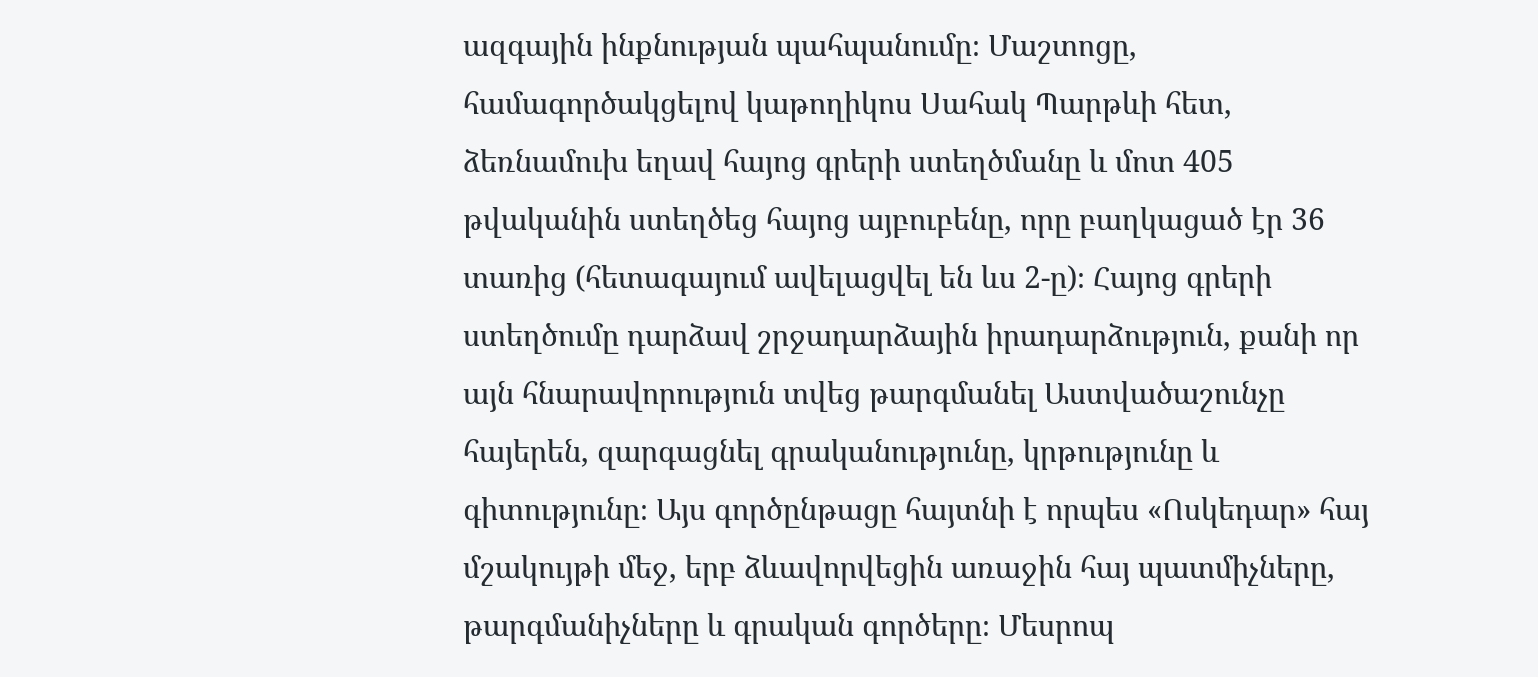ազգային ինքնության պահպանումը։ Մաշտոցը, համագործակցելով կաթողիկոս Սահակ Պարթևի հետ, ձեռնամուխ եղավ հայոց գրերի ստեղծմանը և մոտ 405 թվականին ստեղծեց հայոց այբուբենը, որը բաղկացած էր 36 տառից (հետագայում ավելացվել են ևս 2-ը)։ Հայոց գրերի ստեղծումը դարձավ շրջադարձային իրադարձություն, քանի որ այն հնարավորություն տվեց թարգմանել Աստվածաշունչը հայերեն, զարգացնել գրականությունը, կրթությունը և գիտությունը։ Այս գործընթացը հայտնի է որպես «Ոսկեդար» հայ մշակույթի մեջ, երբ ձևավորվեցին առաջին հայ պատմիչները, թարգմանիչները և գրական գործերը։ Մեսրոպ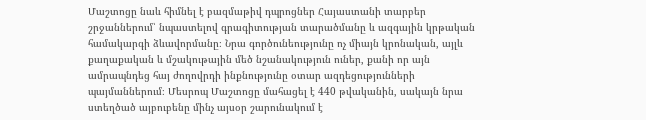Մաշտոցը նաև հիմնել է բազմաթիվ դպրոցներ Հայաստանի տարբեր շրջաններում՝ նպաստելով գրագիտության տարածմանը և ազգային կրթական համակարգի ձևավորմանը։ Նրա գործունեությունը ոչ միայն կրոնական, այլև քաղաքական և մշակութային մեծ նշանակություն ուներ, քանի որ այն ամրապնդեց հայ ժողովրդի ինքնությունը օտար ազդեցությունների պայմաններում։ Մեսրոպ Մաշտոցը մահացել է 440 թվականին, սակայն նրա ստեղծած այբուբենը մինչ այսօր շարունակում է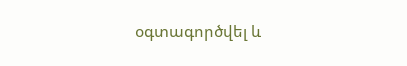օգտագործվել և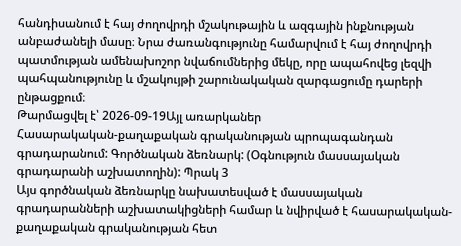հանդիսանում է հայ ժողովրդի մշակութային և ազգային ինքնության անբաժանելի մասը։ Նրա ժառանգությունը համարվում է հայ ժողովրդի պատմության ամենախոշոր նվաճումներից մեկը, որը ապահովեց լեզվի պահպանությունը և մշակույթի շարունակական զարգացումը դարերի ընթացքում։
Թարմացվել է՝ 2026-09-19Այլ առարկաներ
Հասարակական-քաղաքական գրականության պրոպագանդան գրադարանում: Գործնական ձեռնարկ: (Օգնություն մասսայական գրադարանի աշխատողին): Պրակ 3
Այս գործնական ձեռնարկը նախատեսված է մասսայական գրադարանների աշխատակիցների համար և նվիրված է հասարակական-քաղաքական գրականության հետ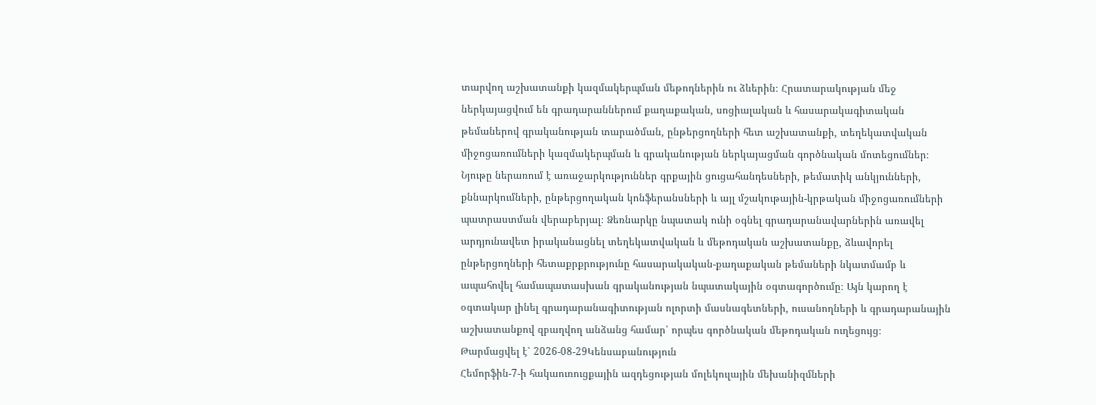տարվող աշխատանքի կազմակերպման մեթոդներին ու ձևերին։ Հրատարակության մեջ ներկայացվում են գրադարաններում քաղաքական, սոցիալական և հասարակագիտական թեմաներով գրականության տարածման, ընթերցողների հետ աշխատանքի, տեղեկատվական միջոցառումների կազմակերպման և գրականության ներկայացման գործնական մոտեցումներ։ Նյութը ներառում է առաջարկություններ գրքային ցուցահանդեսների, թեմատիկ անկյունների, քննարկումների, ընթերցողական կոնֆերանսների և այլ մշակութային-կրթական միջոցառումների պատրաստման վերաբերյալ։ Ձեռնարկը նպատակ ունի օգնել գրադարանավարներին առավել արդյունավետ իրականացնել տեղեկատվական և մեթոդական աշխատանքը, ձևավորել ընթերցողների հետաքրքրությունը հասարակական-քաղաքական թեմաների նկատմամբ և ապահովել համապատասխան գրականության նպատակային օգտագործումը։ Այն կարող է օգտակար լինել գրադարանագիտության ոլորտի մասնագետների, ուսանողների և գրադարանային աշխատանքով զբաղվող անձանց համար՝ որպես գործնական մեթոդական ուղեցույց։
Թարմացվել է՝ 2026-08-29Կենսաբանություն
Հեմորֆին-7-ի հակաուռուցքային ազդեցության մոլեկուլային մեխանիզմների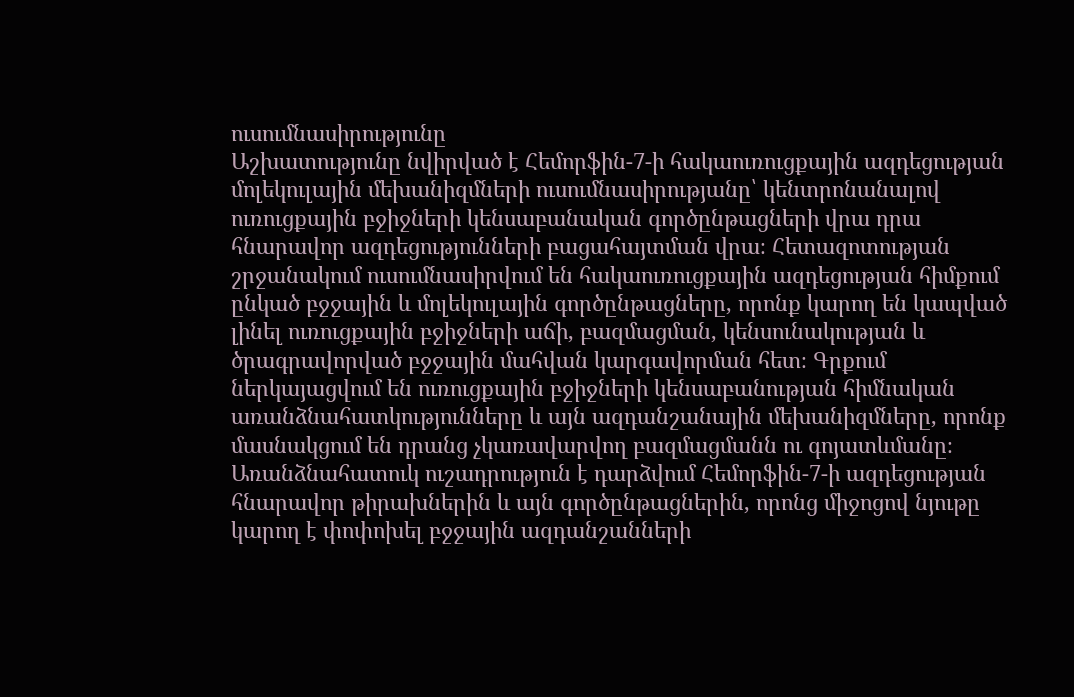ուսումնասիրությունը
Աշխատությունը նվիրված է Հեմորֆին-7-ի հակաուռուցքային ազդեցության մոլեկուլային մեխանիզմների ուսումնասիրությանը՝ կենտրոնանալով ուռուցքային բջիջների կենսաբանական գործընթացների վրա դրա հնարավոր ազդեցությունների բացահայտման վրա։ Հետազոտության շրջանակում ուսումնասիրվում են հակաուռուցքային ազդեցության հիմքում ընկած բջջային և մոլեկուլային գործընթացները, որոնք կարող են կապված լինել ուռուցքային բջիջների աճի, բազմացման, կենսունակության և ծրագրավորված բջջային մահվան կարգավորման հետ։ Գրքում ներկայացվում են ուռուցքային բջիջների կենսաբանության հիմնական առանձնահատկությունները և այն ազդանշանային մեխանիզմները, որոնք մասնակցում են դրանց չկառավարվող բազմացմանն ու գոյատևմանը։ Առանձնահատուկ ուշադրություն է դարձվում Հեմորֆին-7-ի ազդեցության հնարավոր թիրախներին և այն գործընթացներին, որոնց միջոցով նյութը կարող է փոփոխել բջջային ազդանշանների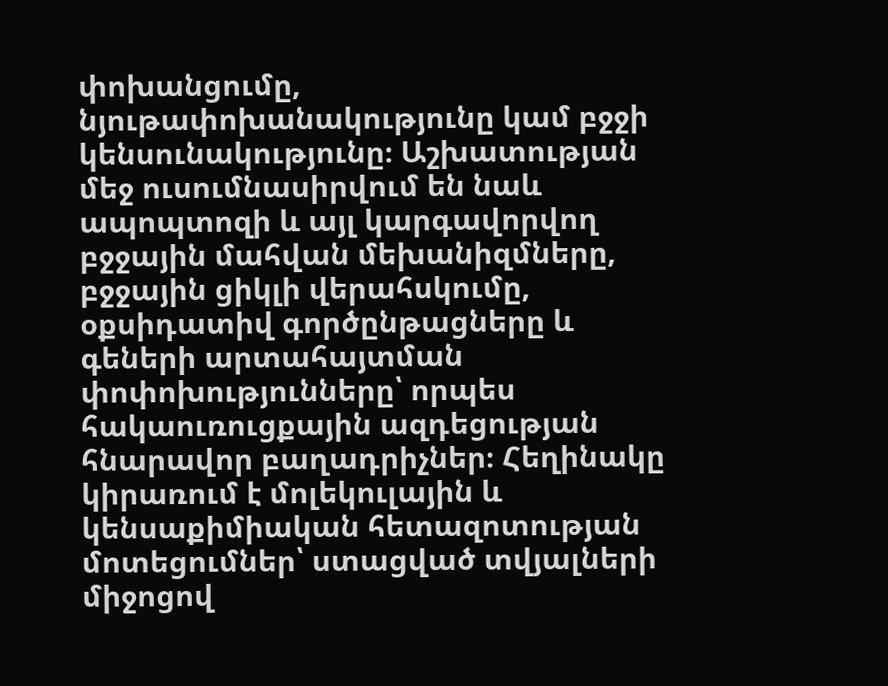փոխանցումը, նյութափոխանակությունը կամ բջջի կենսունակությունը։ Աշխատության մեջ ուսումնասիրվում են նաև ապոպտոզի և այլ կարգավորվող բջջային մահվան մեխանիզմները, բջջային ցիկլի վերահսկումը, օքսիդատիվ գործընթացները և գեների արտահայտման փոփոխությունները՝ որպես հակաուռուցքային ազդեցության հնարավոր բաղադրիչներ։ Հեղինակը կիրառում է մոլեկուլային և կենսաքիմիական հետազոտության մոտեցումներ՝ ստացված տվյալների միջոցով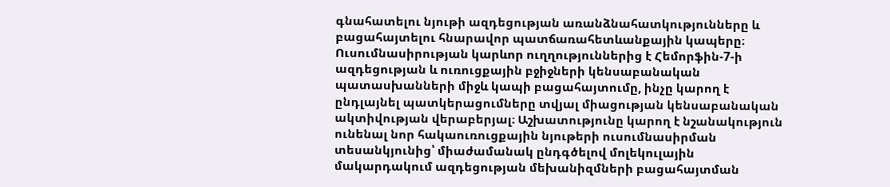գնահատելու նյութի ազդեցության առանձնահատկությունները և բացահայտելու հնարավոր պատճառահետևանքային կապերը։ Ուսումնասիրության կարևոր ուղղություններից է Հեմորֆին-7-ի ազդեցության և ուռուցքային բջիջների կենսաբանական պատասխանների միջև կապի բացահայտումը, ինչը կարող է ընդլայնել պատկերացումները տվյալ միացության կենսաբանական ակտիվության վերաբերյալ։ Աշխատությունը կարող է նշանակություն ունենալ նոր հակաուռուցքային նյութերի ուսումնասիրման տեսանկյունից՝ միաժամանակ ընդգծելով մոլեկուլային մակարդակում ազդեցության մեխանիզմների բացահայտման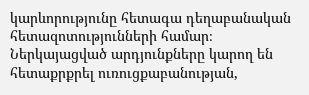կարևորությունը հետագա դեղաբանական հետազոտությունների համար։ Ներկայացված արդյունքները կարող են հետաքրքրել ուռուցքաբանության,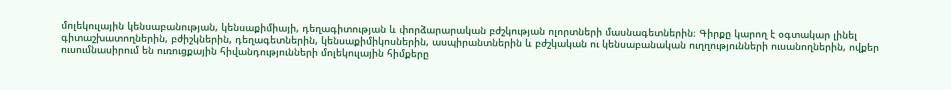մոլեկուլային կենսաբանության, կենսաքիմիայի, դեղագիտության և փորձարարական բժշկության ոլորտների մասնագետներին։ Գիրքը կարող է օգտակար լինել գիտաշխատողներին, բժիշկներին, դեղագետներին, կենսաքիմիկոսներին, ասպիրանտներին և բժշկական ու կենսաբանական ուղղությունների ուսանողներին, ովքեր ուսումնասիրում են ուռուցքային հիվանդությունների մոլեկուլային հիմքերը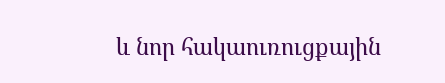և նոր հակաուռուցքային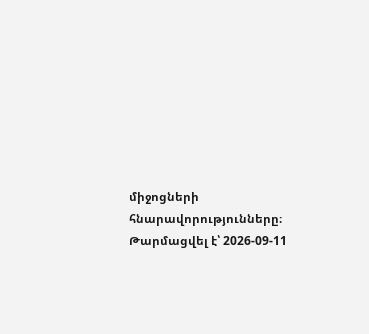միջոցների հնարավորությունները։
Թարմացվել է՝ 2026-09-11